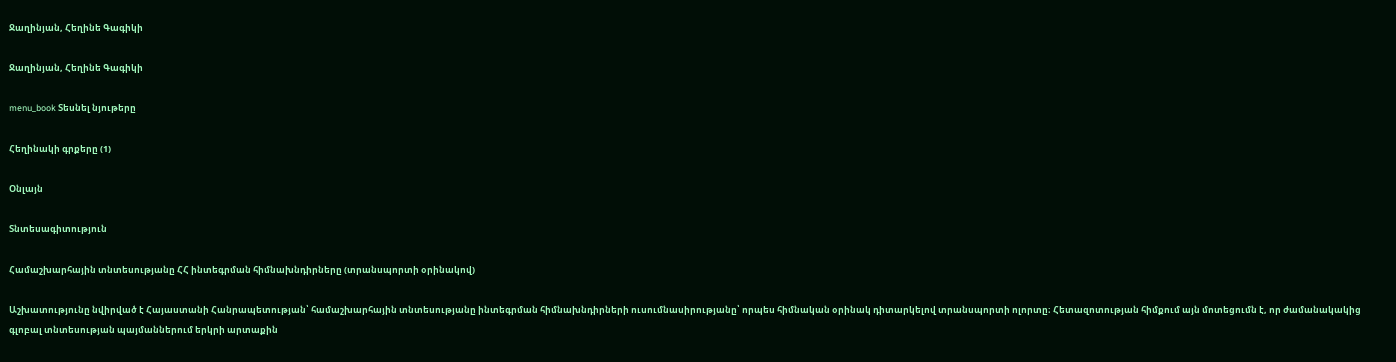Ջաղինյան, Հեղինե Գագիկի

Ջաղինյան, Հեղինե Գագիկի

menu_book Տեսնել նյութերը

Հեղինակի գրքերը (1)

Օնլայն

Տնտեսագիտություն

Համաշխարհային տնտեսությանը ՀՀ ինտեգրման հիմնախնդիրները (տրանսպորտի օրինակով)

Աշխատությունը նվիրված է Հայաստանի Հանրապետության՝ համաշխարհային տնտեսությանը ինտեգրման հիմնախնդիրների ուսումնասիրությանը՝ որպես հիմնական օրինակ դիտարկելով տրանսպորտի ոլորտը։ Հետազոտության հիմքում այն մոտեցումն է, որ ժամանակակից գլոբալ տնտեսության պայմաններում երկրի արտաքին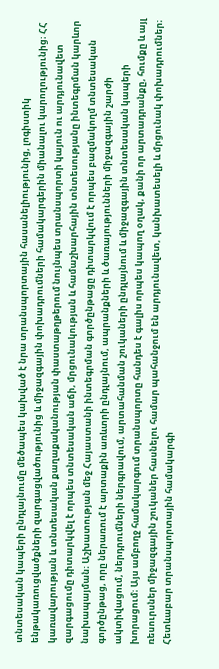տնտեսական կապերի ընդլայնումը մեծապես կախված է նրա տրանսպորտային հասանելիությունից, լոգիստիկ ենթակառուցվածքների զարգացվածությունից և միջազգային փոխադրումների համակարգերին միանալու կարողությունից։ ՀՀ կառավարության և տնտեսական քաղաքականության փաստաթղթերում նույնպես տրանսպորտի կայուն ու արդյունավետ զարգացումը դիտարկվել է որպես տնտեսական աճի, մրցունակության և համաշխարհային տնտեսությանը ինտեգրման կարևոր նախապայման։ Աշխատության մեջ Հայաստանի ինտեգրման գործընթացը դիտարկվում է որպես բազմակողմ տնտեսական գործընթաց, որը ներառում է արտաքին առևտրի ընդլայնում, ապրանքների և ծառայությունների միջազգային շարժի ակտիվացում, ներդրումների ներգրավում, արտահանման շուկաների ընդլայնում և միջազգային տնտեսական կապերի խորացում։ Այս ամբողջ համակարգում տրանսպորտը հանդես է գալիս որպես կապող օղակ, քանի որ արտադրանքը, հումքը և այլ ռեսուրսներ միջազգային շուկաներ հասնելու համար պահանջում են արդյունավետ, կանխատեսելի և մրցունակ փոխադրումներ։ Հետևաբար տրանսպորտային համակարգի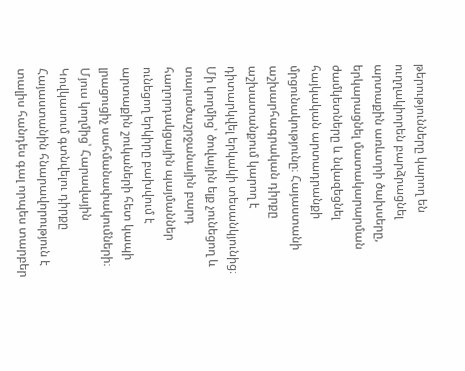թերությունները կարող են ուղղակիորեն բարձրացնել արտաքին առևտրի ծախսերը, երկարացնել մատակարարման ժամկետները և նվազեցնել հայկական արտադրանքի մրցունակությունը։ Հայաստանի աշխարհագրական դիրքը աշխատանքում կարող է դիտարկվել երկակի տեսանկյունից։ Մի կողմից՝ ծովային ելք չունեցող և տարածաշրջանային բարդ հաղորդակցային պայմաններ ունեցող երկիրը բախվում է արտաքին շուկաների հետ կապի լրացուցիչ սահմանափակումների։ Մյուս կողմից՝ Հարավային Կովկասում գտնվելու դիրքը Հայաստանին հնարավորություն է տալիս հանդես գալ որպես տարբեր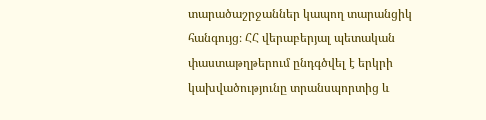տարածաշրջաններ կապող տարանցիկ հանգույց։ ՀՀ վերաբերյալ պետական փաստաթղթերում ընդգծվել է երկրի կախվածությունը տրանսպորտից և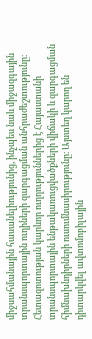միջսահմանային հասանելիությունից, ինչպես նաև միջազգային տրանսպորտային ուղիների զարգացման անհրաժեշտությունը։ Հետազոտության կարևոր ուղղություններից է Հայաստանի տրանսպորտային ենթակառուցվածքների վիճակի և զարգացման հիմնախնդիրների ուսումնասիրությունը։ Այստեղ կարող են դիտարկվել ավտոմոբիլային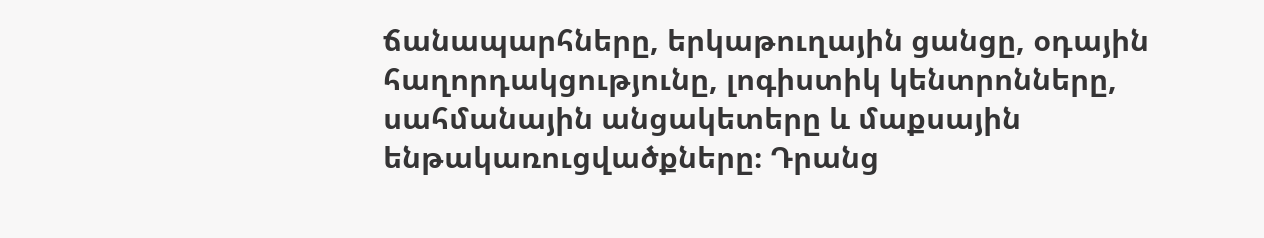ճանապարհները, երկաթուղային ցանցը, օդային հաղորդակցությունը, լոգիստիկ կենտրոնները, սահմանային անցակետերը և մաքսային ենթակառուցվածքները։ Դրանց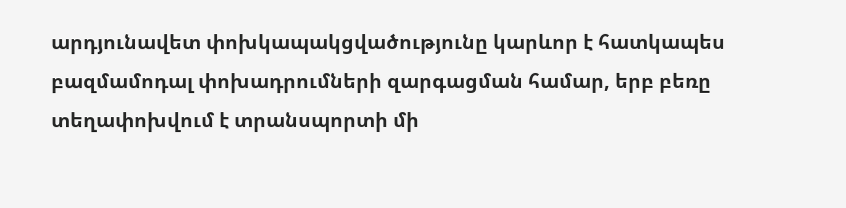արդյունավետ փոխկապակցվածությունը կարևոր է հատկապես բազմամոդալ փոխադրումների զարգացման համար, երբ բեռը տեղափոխվում է տրանսպորտի մի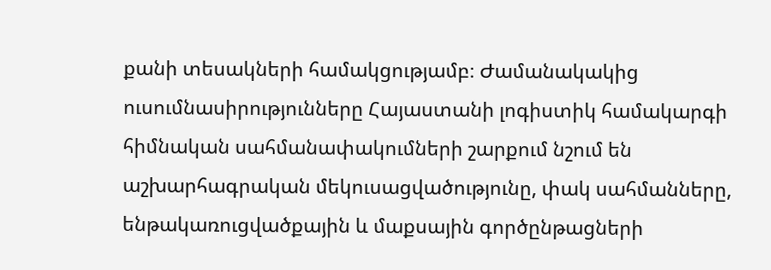քանի տեսակների համակցությամբ։ Ժամանակակից ուսումնասիրությունները Հայաստանի լոգիստիկ համակարգի հիմնական սահմանափակումների շարքում նշում են աշխարհագրական մեկուսացվածությունը, փակ սահմանները, ենթակառուցվածքային և մաքսային գործընթացների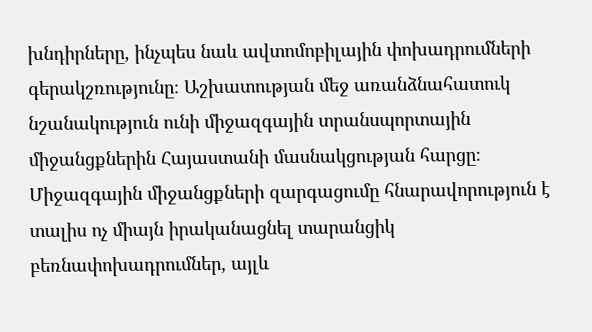խնդիրները, ինչպես նաև ավտոմոբիլային փոխադրումների գերակշռությունը։ Աշխատության մեջ առանձնահատուկ նշանակություն ունի միջազգային տրանսպորտային միջանցքներին Հայաստանի մասնակցության հարցը։ Միջազգային միջանցքների զարգացումը հնարավորություն է տալիս ոչ միայն իրականացնել տարանցիկ բեռնափոխադրումներ, այլև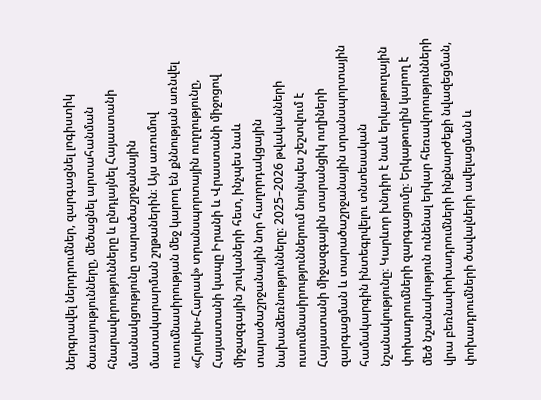ներգրավել ներդրումներ, զարգացնել լոգիստիկ ծառայությունները, մեծացնել արտահանման հնարավորությունները և ընդլայնել Հայաստանի մասնակցությունը տարածաշրջանային մատակարարման շղթաներին։ Այս առումով ուսումնասիրության մեջ կարող են քննության առնվել «Հյուսիս-Հարավ» տրանսպորտային ուղղությունը, Հայաստանի կապը Իրանի և Վրաստանի միջոցով միջազգային շուկաների հետ, ինչպես նաև տարածաշրջանային նոր հաղորդակցային նախաձեռնությունները։ 2025–2026 թվականների ուսումնասիրություններում նույնպես շեշտվում է Հայաստանի միջազգային տարանցիկ ուղիների զարգացման և տարածաշրջանային տրանսպորտային համակարգին ինտեգրվելու տնտեսական նշանակությունը։ Կարևոր խնդիր է նաև երկաթուղային փոխադրումների զարգացումը։ Երկաթուղին կարող է մեծ նշանակություն ունենալ երկար հեռավորությունների վրա բեռնափոխադրումների ինքնարժեքի նվազեցման, փոխադրումների ծավալների ավելացման և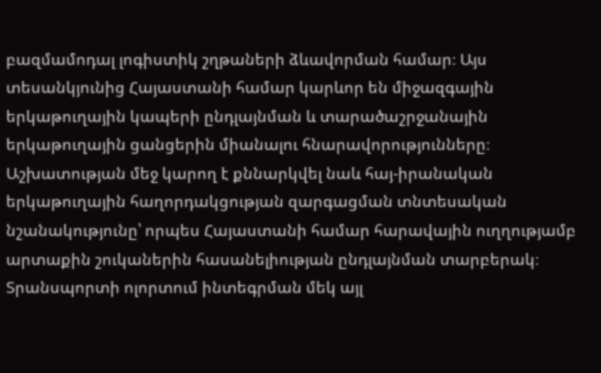բազմամոդալ լոգիստիկ շղթաների ձևավորման համար։ Այս տեսանկյունից Հայաստանի համար կարևոր են միջազգային երկաթուղային կապերի ընդլայնման և տարածաշրջանային երկաթուղային ցանցերին միանալու հնարավորությունները։ Աշխատության մեջ կարող է քննարկվել նաև հայ-իրանական երկաթուղային հաղորդակցության զարգացման տնտեսական նշանակությունը՝ որպես Հայաստանի համար հարավային ուղղությամբ արտաքին շուկաներին հասանելիության ընդլայնման տարբերակ։ Տրանսպորտի ոլորտում ինտեգրման մեկ այլ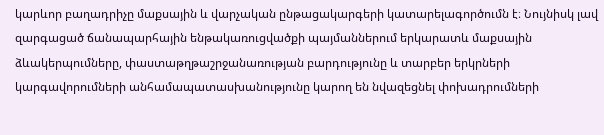կարևոր բաղադրիչը մաքսային և վարչական ընթացակարգերի կատարելագործումն է։ Նույնիսկ լավ զարգացած ճանապարհային ենթակառուցվածքի պայմաններում երկարատև մաքսային ձևակերպումները, փաստաթղթաշրջանառության բարդությունը և տարբեր երկրների կարգավորումների անհամապատասխանությունը կարող են նվազեցնել փոխադրումների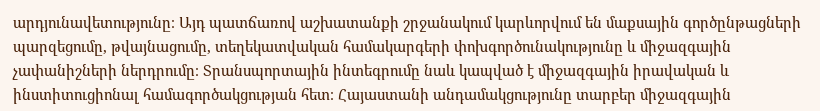արդյունավետությունը։ Այդ պատճառով աշխատանքի շրջանակում կարևորվում են մաքսային գործընթացների պարզեցումը, թվայնացումը, տեղեկատվական համակարգերի փոխգործունակությունը և միջազգային չափանիշների ներդրումը։ Տրանսպորտային ինտեգրումը նաև կապված է միջազգային իրավական և ինստիտուցիոնալ համագործակցության հետ։ Հայաստանի անդամակցությունը տարբեր միջազգային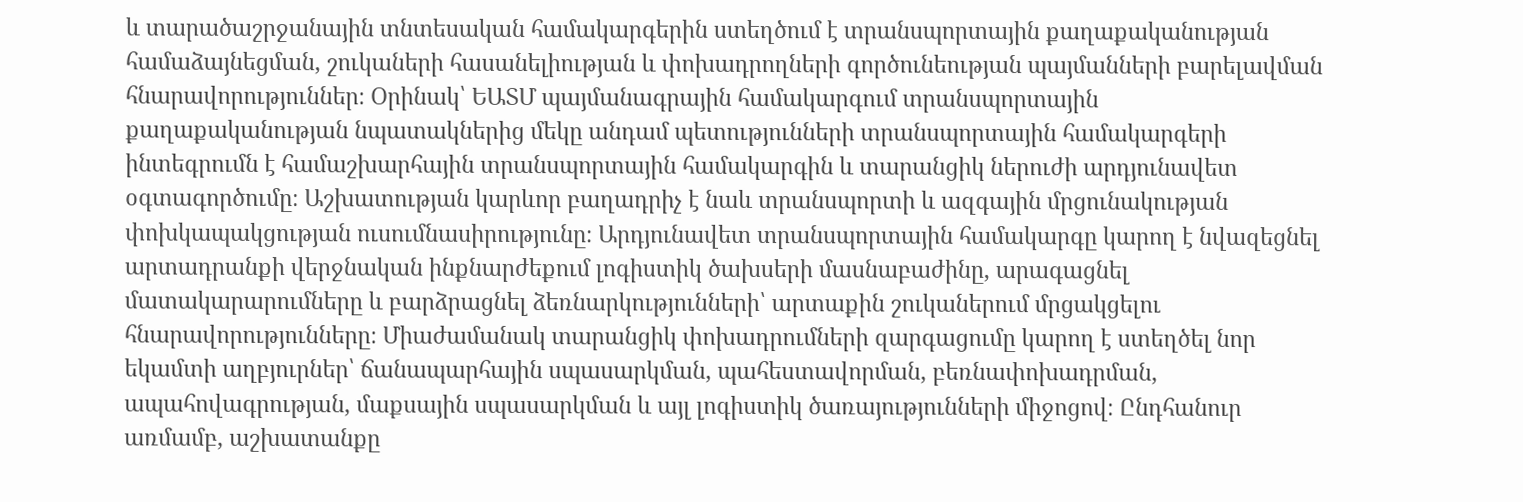և տարածաշրջանային տնտեսական համակարգերին ստեղծում է տրանսպորտային քաղաքականության համաձայնեցման, շուկաների հասանելիության և փոխադրողների գործունեության պայմանների բարելավման հնարավորություններ։ Օրինակ՝ ԵԱՏՄ պայմանագրային համակարգում տրանսպորտային քաղաքականության նպատակներից մեկը անդամ պետությունների տրանսպորտային համակարգերի ինտեգրումն է համաշխարհային տրանսպորտային համակարգին և տարանցիկ ներուժի արդյունավետ օգտագործումը։ Աշխատության կարևոր բաղադրիչ է նաև տրանսպորտի և ազգային մրցունակության փոխկապակցության ուսումնասիրությունը։ Արդյունավետ տրանսպորտային համակարգը կարող է նվազեցնել արտադրանքի վերջնական ինքնարժեքում լոգիստիկ ծախսերի մասնաբաժինը, արագացնել մատակարարումները և բարձրացնել ձեռնարկությունների՝ արտաքին շուկաներում մրցակցելու հնարավորությունները։ Միաժամանակ տարանցիկ փոխադրումների զարգացումը կարող է ստեղծել նոր եկամտի աղբյուրներ՝ ճանապարհային սպասարկման, պահեստավորման, բեռնափոխադրման, ապահովագրության, մաքսային սպասարկման և այլ լոգիստիկ ծառայությունների միջոցով։ Ընդհանուր առմամբ, աշխատանքը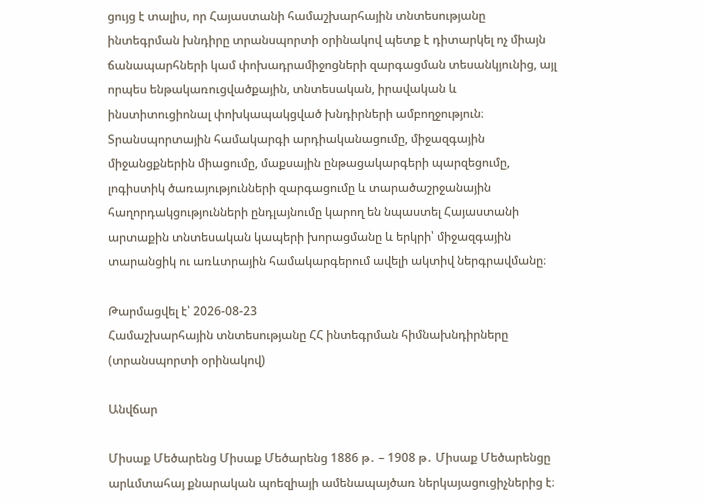ցույց է տալիս, որ Հայաստանի համաշխարհային տնտեսությանը ինտեգրման խնդիրը տրանսպորտի օրինակով պետք է դիտարկել ոչ միայն ճանապարհների կամ փոխադրամիջոցների զարգացման տեսանկյունից, այլ որպես ենթակառուցվածքային, տնտեսական, իրավական և ինստիտուցիոնալ փոխկապակցված խնդիրների ամբողջություն։ Տրանսպորտային համակարգի արդիականացումը, միջազգային միջանցքներին միացումը, մաքսային ընթացակարգերի պարզեցումը, լոգիստիկ ծառայությունների զարգացումը և տարածաշրջանային հաղորդակցությունների ընդլայնումը կարող են նպաստել Հայաստանի արտաքին տնտեսական կապերի խորացմանը և երկրի՝ միջազգային տարանցիկ ու առևտրային համակարգերում ավելի ակտիվ ներգրավմանը։

Թարմացվել է՝ 2026-08-23
Համաշխարհային տնտեսությանը ՀՀ ինտեգրման հիմնախնդիրները (տրանսպորտի օրինակով)

Անվճար

Միսաք Մեծարենց Միսաք Մեծարենց 1886 թ․ – 1908 թ․ Միսաք Մեծարենցը արևմտահայ քնարական պոեզիայի ամենապայծառ ներկայացուցիչներից է։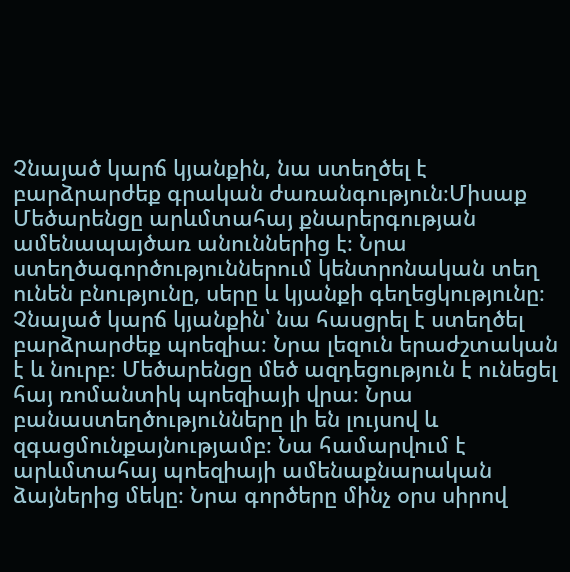Չնայած կարճ կյանքին, նա ստեղծել է բարձրարժեք գրական ժառանգություն։Միսաք Մեծարենցը արևմտահայ քնարերգության ամենապայծառ անուններից է։ Նրա ստեղծագործություններում կենտրոնական տեղ ունեն բնությունը, սերը և կյանքի գեղեցկությունը։ Չնայած կարճ կյանքին՝ նա հասցրել է ստեղծել բարձրարժեք պոեզիա։ Նրա լեզուն երաժշտական է և նուրբ։ Մեծարենցը մեծ ազդեցություն է ունեցել հայ ռոմանտիկ պոեզիայի վրա։ Նրա բանաստեղծությունները լի են լույսով և զգացմունքայնությամբ։ Նա համարվում է արևմտահայ պոեզիայի ամենաքնարական ձայներից մեկը։ Նրա գործերը մինչ օրս սիրով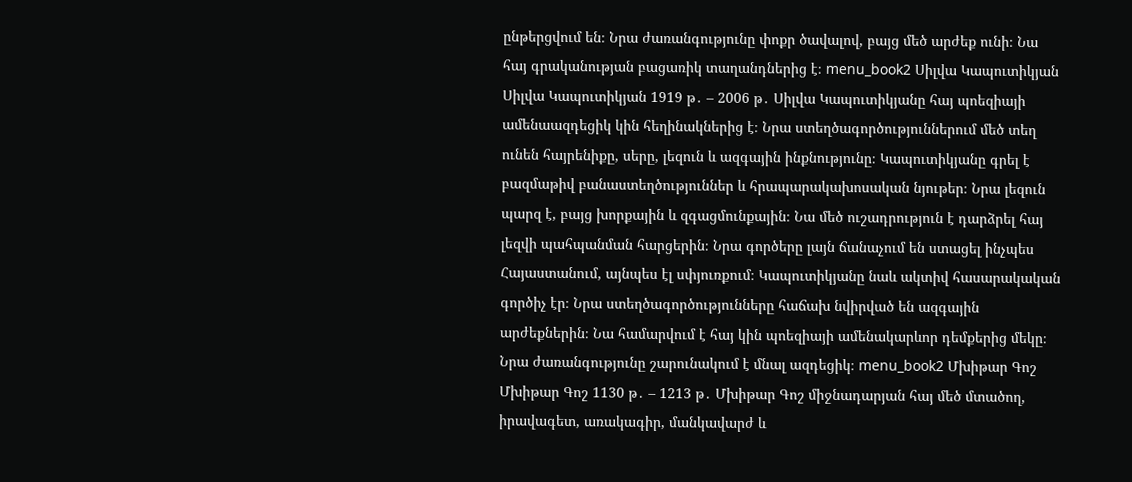ընթերցվում են։ Նրա ժառանգությունը փոքր ծավալով, բայց մեծ արժեք ունի։ Նա հայ գրականության բացառիկ տաղանդներից է։ menu_book2 Սիլվա Կապուտիկյան Սիլվա Կապուտիկյան 1919 թ․ – 2006 թ․ Սիլվա Կապուտիկյանը հայ պոեզիայի ամենաազդեցիկ կին հեղինակներից է։ Նրա ստեղծագործություններում մեծ տեղ ունեն հայրենիքը, սերը, լեզուն և ազգային ինքնությունը։ Կապուտիկյանը գրել է բազմաթիվ բանաստեղծություններ և հրապարակախոսական նյութեր։ Նրա լեզուն պարզ է, բայց խորքային և զգացմունքային։ Նա մեծ ուշադրություն է դարձրել հայ լեզվի պահպանման հարցերին։ Նրա գործերը լայն ճանաչում են ստացել ինչպես Հայաստանում, այնպես էլ սփյուռքում։ Կապուտիկյանը նաև ակտիվ հասարակական գործիչ էր։ Նրա ստեղծագործությունները հաճախ նվիրված են ազգային արժեքներին։ Նա համարվում է հայ կին պոեզիայի ամենակարևոր դեմքերից մեկը։ Նրա ժառանգությունը շարունակում է մնալ ազդեցիկ։ menu_book2 Մխիթար Գոշ Մխիթար Գոշ 1130 թ․ – 1213 թ․ Մխիթար Գոշ միջնադարյան հայ մեծ մտածող, իրավագետ, առակագիր, մանկավարժ և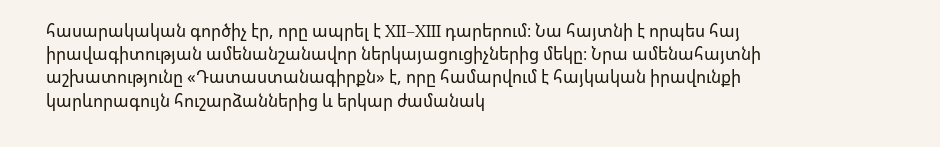հասարակական գործիչ էր, որը ապրել է XII–XIII դարերում։ Նա հայտնի է որպես հայ իրավագիտության ամենանշանավոր ներկայացուցիչներից մեկը։ Նրա ամենահայտնի աշխատությունը «Դատաստանագիրքն» է, որը համարվում է հայկական իրավունքի կարևորագույն հուշարձաններից և երկար ժամանակ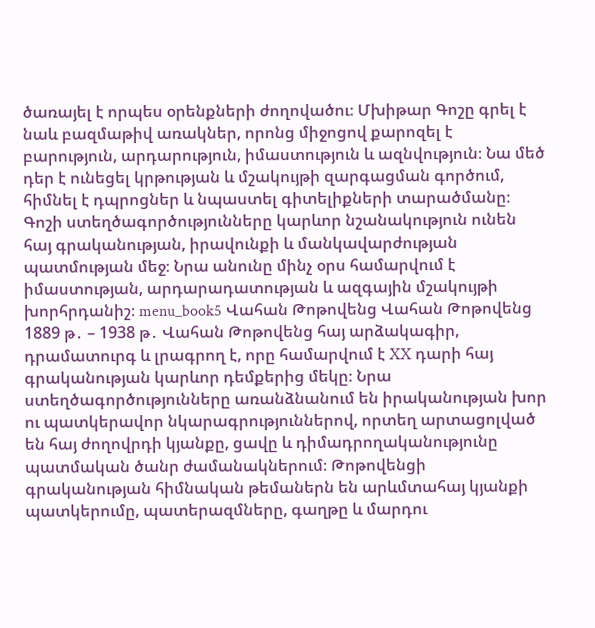ծառայել է որպես օրենքների ժողովածու։ Մխիթար Գոշը գրել է նաև բազմաթիվ առակներ, որոնց միջոցով քարոզել է բարություն, արդարություն, իմաստություն և ազնվություն։ Նա մեծ դեր է ունեցել կրթության և մշակույթի զարգացման գործում, հիմնել է դպրոցներ և նպաստել գիտելիքների տարածմանը։ Գոշի ստեղծագործությունները կարևոր նշանակություն ունեն հայ գրականության, իրավունքի և մանկավարժության պատմության մեջ։ Նրա անունը մինչ օրս համարվում է իմաստության, արդարադատության և ազգային մշակույթի խորհրդանիշ։ menu_book5 Վահան Թոթովենց Վահան Թոթովենց 1889 թ․ – 1938 թ․ Վահան Թոթովենց հայ արձակագիր, դրամատուրգ և լրագրող է, որը համարվում է XX դարի հայ գրականության կարևոր դեմքերից մեկը։ Նրա ստեղծագործությունները առանձնանում են իրականության խոր ու պատկերավոր նկարագրություններով, որտեղ արտացոլված են հայ ժողովրդի կյանքը, ցավը և դիմադրողականությունը պատմական ծանր ժամանակներում։ Թոթովենցի գրականության հիմնական թեմաներն են արևմտահայ կյանքի պատկերումը, պատերազմները, գաղթը և մարդու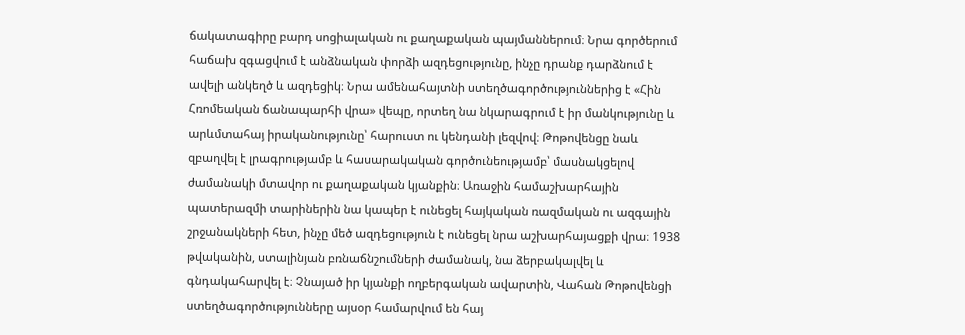ճակատագիրը բարդ սոցիալական ու քաղաքական պայմաններում։ Նրա գործերում հաճախ զգացվում է անձնական փորձի ազդեցությունը, ինչը դրանք դարձնում է ավելի անկեղծ և ազդեցիկ։ Նրա ամենահայտնի ստեղծագործություններից է «Հին Հռոմեական ճանապարհի վրա» վեպը, որտեղ նա նկարագրում է իր մանկությունը և արևմտահայ իրականությունը՝ հարուստ ու կենդանի լեզվով։ Թոթովենցը նաև զբաղվել է լրագրությամբ և հասարակական գործունեությամբ՝ մասնակցելով ժամանակի մտավոր ու քաղաքական կյանքին։ Առաջին համաշխարհային պատերազմի տարիներին նա կապեր է ունեցել հայկական ռազմական ու ազգային շրջանակների հետ, ինչը մեծ ազդեցություն է ունեցել նրա աշխարհայացքի վրա։ 1938 թվականին, ստալինյան բռնաճնշումների ժամանակ, նա ձերբակալվել և գնդակահարվել է։ Չնայած իր կյանքի ողբերգական ավարտին, Վահան Թոթովենցի ստեղծագործությունները այսօր համարվում են հայ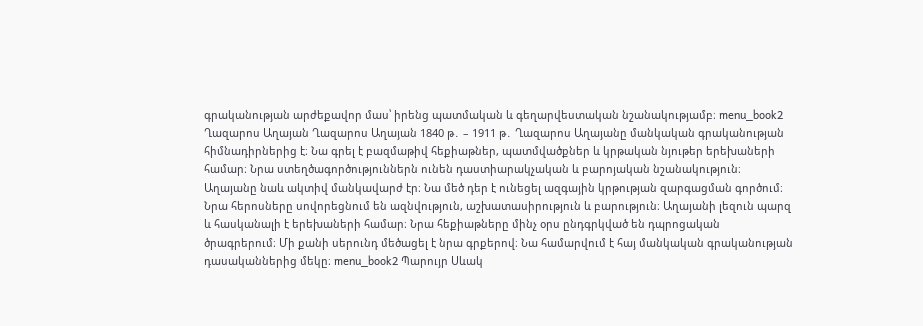գրականության արժեքավոր մաս՝ իրենց պատմական և գեղարվեստական նշանակությամբ։ menu_book2 Ղազարոս Աղայան Ղազարոս Աղայան 1840 թ․ – 1911 թ․ Ղազարոս Աղայանը մանկական գրականության հիմնադիրներից է։ Նա գրել է բազմաթիվ հեքիաթներ, պատմվածքներ և կրթական նյութեր երեխաների համար։ Նրա ստեղծագործություններն ունեն դաստիարակչական և բարոյական նշանակություն։ Աղայանը նաև ակտիվ մանկավարժ էր։ Նա մեծ դեր է ունեցել ազգային կրթության զարգացման գործում։ Նրա հերոսները սովորեցնում են ազնվություն, աշխատասիրություն և բարություն։ Աղայանի լեզուն պարզ և հասկանալի է երեխաների համար։ Նրա հեքիաթները մինչ օրս ընդգրկված են դպրոցական ծրագրերում։ Մի քանի սերունդ մեծացել է նրա գրքերով։ Նա համարվում է հայ մանկական գրականության դասականներից մեկը։ menu_book2 Պարույր Սևակ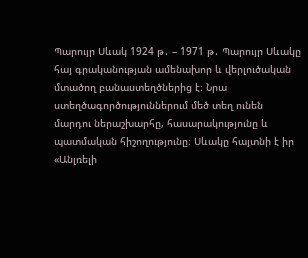Պարույր Սևակ 1924 թ․ – 1971 թ․ Պարույր Սևակը հայ գրականության ամենախոր և վերլուծական մտածող բանաստեղծներից է։ Նրա ստեղծագործություններում մեծ տեղ ունեն մարդու ներաշխարհը, հասարակությունը և պատմական հիշողությունը։ Սևակը հայտնի է իր «Անլռելի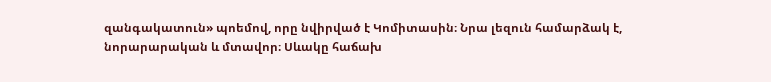զանգակատուն» պոեմով, որը նվիրված է Կոմիտասին։ Նրա լեզուն համարձակ է, նորարարական և մտավոր։ Սևակը հաճախ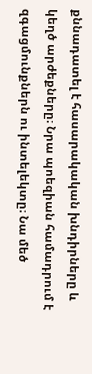քննադատել է հասարակական խնդիրները և կեղծ արժեքները։ Նրա պոեզիան համադրում է զգացմունքներն ու ինտելեկտը։ Նա մեծ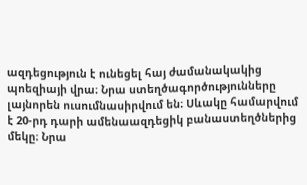ազդեցություն է ունեցել հայ ժամանակակից պոեզիայի վրա։ Նրա ստեղծագործությունները լայնորեն ուսումնասիրվում են։ Սևակը համարվում է 20-րդ դարի ամենաազդեցիկ բանաստեղծներից մեկը։ Նրա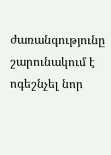ժառանգությունը շարունակում է ոգեշնչել նոր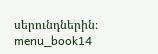սերունդներին։ menu_book14